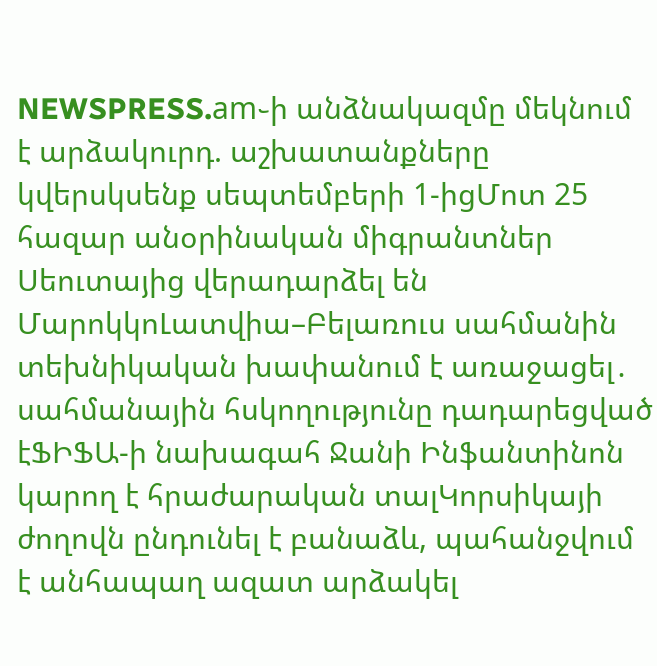NEWSPRESS.am֊ի անձնակազմը մեկնում է արձակուրդ. աշխատանքները կվերսկսենք սեպտեմբերի 1-իցՄոտ 25 հազար անօրինական միգրանտներ Սեուտայից վերադարձել են ՄարոկկոԼատվիա–Բելառուս սահմանին տեխնիկական խափանում է առաջացել․ սահմանային հսկողությունը դադարեցված էՖԻՖԱ-ի նախագահ Ջանի Ինֆանտինոն կարող է հրաժարական տալԿորսիկայի ժողովն ընդունել է բանաձև, պահանջվում է անհապաղ ազատ արձակել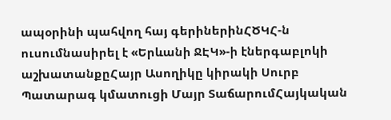ապօրինի պահվող հայ գերիներինՀԾԿՀ-ն ուսումնասիրել է «Երևանի ՋԷԿ»-ի էներգաբլոկի աշխատանքըՀայր Ասողիկը կիրակի Սուրբ Պատարագ կմատուցի Մայր ՏաճարումՀայկական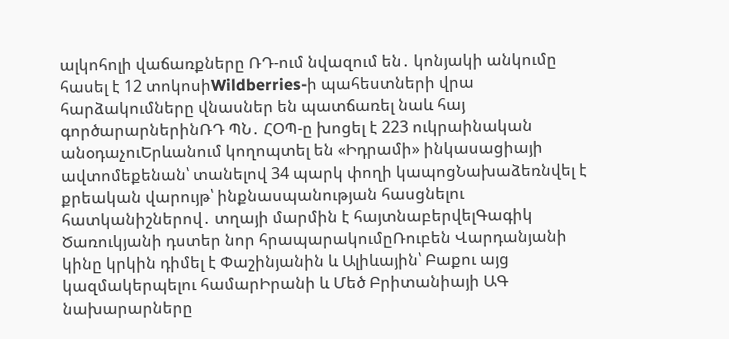ալկոհոլի վաճառքները ՌԴ-ում նվազում են․ կոնյակի անկումը հասել է 12 տոկոսիWildberries-ի պահեստների վրա հարձակումները վնասներ են պատճառել նաև հայ գործարարներինՌԴ ՊՆ․ ՀՕՊ-ը խոցել է 223 ուկրաինական անօդաչուԵրևանում կողոպտել են «Իդրամի» ինկասացիայի ավտոմեքենան՝ տանելով 34 պարկ փողի կապոցՆախաձեռնվել է քրեական վարույթ՝ ինքնասպանության հասցնելու հատկանիշներով․ տղայի մարմին է հայտնաբերվելԳագիկ Ծառուկյանի դստեր նոր հրապարակումըՌուբեն Վարդանյանի կինը կրկին դիմել է Փաշինյանին և Ալիևային՝ Բաքու այց կազմակերպելու համարԻրանի և Մեծ Բրիտանիայի ԱԳ նախարարները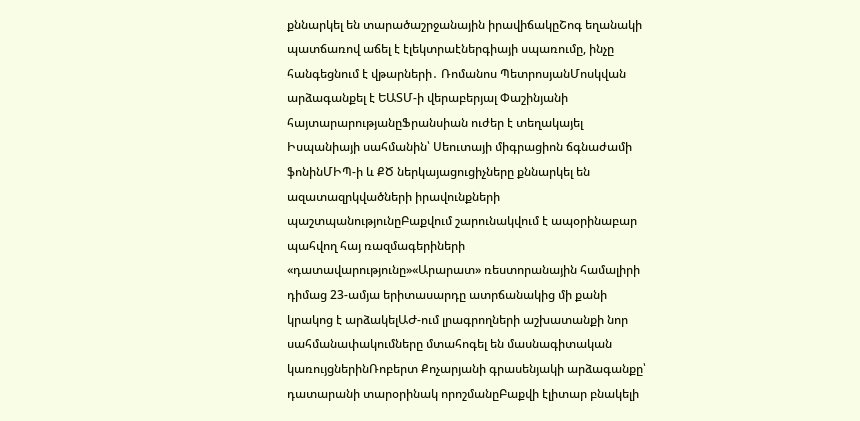քննարկել են տարածաշրջանային իրավիճակըՇոգ եղանակի պատճառով աճել է էլեկտրաէներգիայի սպառումը, ինչը հանգեցնում է վթարների․ Ռոմանոս ՊետրոսյանՄոսկվան արձագանքել է ԵԱՏՄ-ի վերաբերյալ Փաշինյանի հայտարարությանըՖրանսիան ուժեր է տեղակայել Իսպանիայի սահմանին՝ Սեուտայի միգրացիոն ճգնաժամի ֆոնինՄԻՊ-ի և ՔԾ ներկայացուցիչները քննարկել են ազատազրկվածների իրավունքների պաշտպանությունըԲաքվում շարունակվում է ապօրինաբար պահվող հայ ռազմագերիների «դատավարությունը»«Արարատ» ռեստորանային համալիրի դիմաց 23-ամյա երիտասարդը ատրճանակից մի քանի կրակոց է արձակելԱԺ-ում լրագրողների աշխատանքի նոր սահմանափակումները մտահոգել են մասնագիտական կառույցներինՌոբերտ Քոչարյանի գրասենյակի արձագանքը՝ դատարանի տարօրինակ որոշմանըԲաքվի էլիտար բնակելի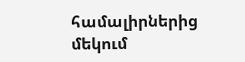համալիրներից մեկում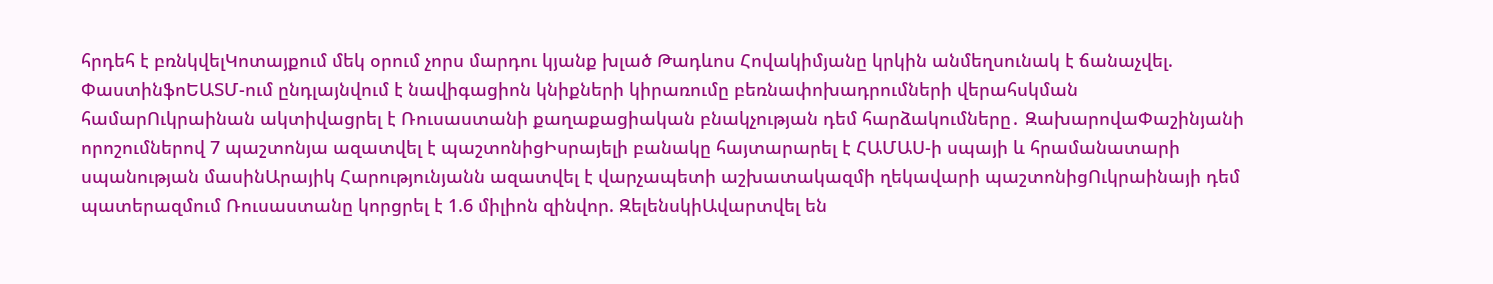հրդեհ է բռնկվելԿոտայքում մեկ օրում չորս մարդու կյանք խլած Թադևոս Հովակիմյանը կրկին անմեղսունակ է ճանաչվել. ՓաստինֆոԵԱՏՄ-ում ընդլայնվում է նավիգացիոն կնիքների կիրառումը բեռնափոխադրումների վերահսկման համարՈւկրաինան ակտիվացրել է Ռուսաստանի քաղաքացիական բնակչության դեմ հարձակումները․ ԶախարովաՓաշինյանի որոշումներով 7 պաշտոնյա ազատվել է պաշտոնիցԻսրայելի բանակը հայտարարել է ՀԱՄԱՍ-ի սպայի և հրամանատարի սպանության մասինԱրայիկ Հարությունյանն ազատվել է վարչապետի աշխատակազմի ղեկավարի պաշտոնիցՈւկրաինայի դեմ պատերազմում Ռուսաստանը կորցրել է 1.6 միլիոն զինվոր. ԶելենսկիԱվարտվել են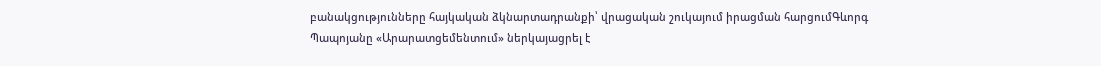բանակցությունները հայկական ձկնարտադրանքի՝ վրացական շուկայում իրացման հարցումԳևորգ Պապոյանը «Արարատցեմենտում» ներկայացրել է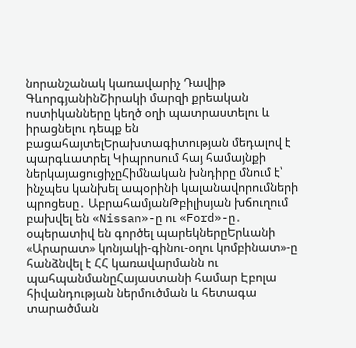նորանշանակ կառավարիչ Դավիթ ԳևորգյանինՇիրակի մարզի քրեական ոստիկանները կեղծ օղի պատրաստելու և իրացնելու դեպք են բացահայտելԵրախտագիտության մեդալով է պարգևատրել Կիպրոսում հայ համայնքի ներկայացուցիչըՀիմնական խնդիրը մնում է՝ ինչպես կանխել ապօրինի կալանավորումների պրոցեսը․ ԱբրահամյանԹբիլիսյան խճուղում բախվել են «Nissan»-ը ու «Ford»-ը․ օպերատիվ են գործել պարեկներըԵրևանի «Արարատ» կոնյակի-գինու-օղու կոմբինատ»-ը հանձնվել է ՀՀ կառավարմանն ու պահպանմանըՀայաստանի համար Էբոլա հիվանդության ներմուծման և հետագա տարածման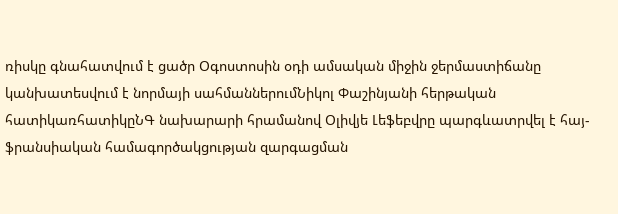ռիսկը գնահատվում է ցածր Օգոստոսին օդի ամսական միջին ջերմաստիճանը կանխատեսվում է նորմայի սահմաններումՆիկոլ Փաշինյանի հերթական հատիկառհատիկըՆԳ նախարարի հրամանով Օլիվյե Լեֆեբվրը պարգևատրվել է հայ-ֆրանսիական համագործակցության զարգացման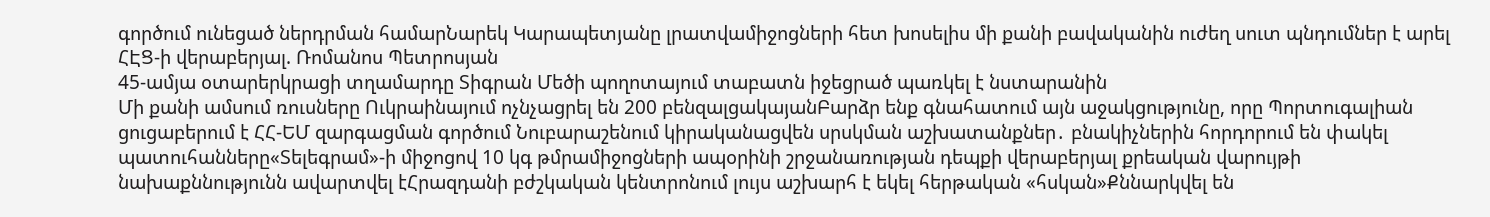գործում ունեցած ներդրման համարՆարեկ Կարապետյանը լրատվամիջոցների հետ խոսելիս մի քանի բավականին ուժեղ սուտ պնդումներ է արել ՀԷՑ-ի վերաբերյալ. Ռոմանոս Պետրոսյան
45-ամյա օտարերկրացի տղամարդը Տիգրան Մեծի պողոտայում տաբատն իջեցրած պառկել է նստարանին
Մի քանի ամսում ռուսները Ուկրաինայում ոչնչացրել են 200 բենզալցակայանԲարձր ենք գնահատում այն աջակցությունը, որը Պորտուգալիան ցուցաբերում է ՀՀ-ԵՄ զարգացման գործում Նուբարաշենում կիրականացվեն սրսկման աշխատանքներ․ բնակիչներին հորդորում են փակել պատուհանները«Տելեգրամ»-ի միջոցով 10 կգ թմրամիջոցների ապօրինի շրջանառության դեպքի վերաբերյալ քրեական վարույթի նախաքննությունն ավարտվել էՀրազդանի բժշկական կենտրոնում լույս աշխարհ է եկել հերթական «հսկան»Քննարկվել են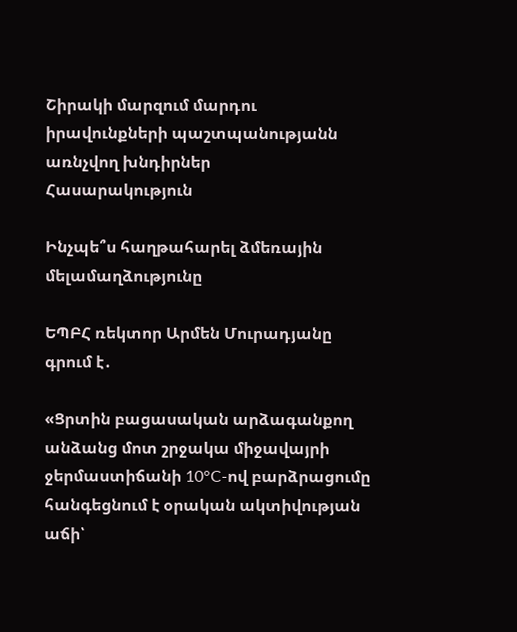Շիրակի մարզում մարդու իրավունքների պաշտպանությանն առնչվող խնդիրներ
Հասարակություն

Ինչպե՞ս հաղթահարել ձմեռային մելամաղձությունը

ԵՊԲՀ ռեկտոր Արմեն Մուրադյանը գրում է․

«Ցրտին բացասական արձագանքող անձանց մոտ շրջակա միջավայրի ջերմաստիճանի 10°C-ով բարձրացումը հանգեցնում է օրական ակտիվության աճի՝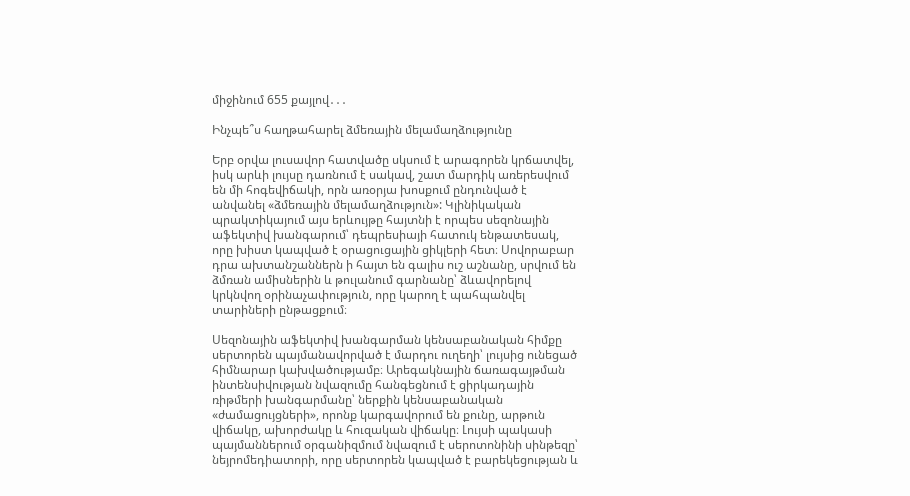միջինում 655 քայլով․․․

Ինչպե՞ս հաղթահարել ձմեռային մելամաղձությունը

Երբ օրվա լուսավոր հատվածը սկսում է արագորեն կրճատվել, իսկ արևի լույսը դառնում է սակավ, շատ մարդիկ առերեսվում են մի հոգեվիճակի, որն առօրյա խոսքում ընդունված է անվանել «ձմեռային մելամաղձություն»: Կլինիկական պրակտիկայում այս երևույթը հայտնի է որպես սեզոնային աֆեկտիվ խանգարում՝ դեպրեսիայի հատուկ ենթատեսակ, որը խիստ կապված է օրացուցային ցիկլերի հետ։ Սովորաբար դրա ախտանշաններն ի հայտ են գալիս ուշ աշնանը, սրվում են ձմռան ամիսներին և թուլանում գարնանը՝ ձևավորելով կրկնվող օրինաչափություն, որը կարող է պահպանվել տարիների ընթացքում։

Սեզոնային աֆեկտիվ խանգարման կենսաբանական հիմքը սերտորեն պայմանավորված է մարդու ուղեղի՝ լույսից ունեցած հիմնարար կախվածությամբ։ Արեգակնային ճառագայթման ինտենսիվության նվազումը հանգեցնում է ցիրկադային ռիթմերի խանգարմանը՝ ներքին կենսաբանական «ժամացույցների», որոնք կարգավորում են քունը, արթուն վիճակը, ախորժակը և հուզական վիճակը։ Լույսի պակասի պայմաններում օրգանիզմում նվազում է սերոտոնինի սինթեզը՝ նեյրոմեդիատորի, որը սերտորեն կապված է բարեկեցության և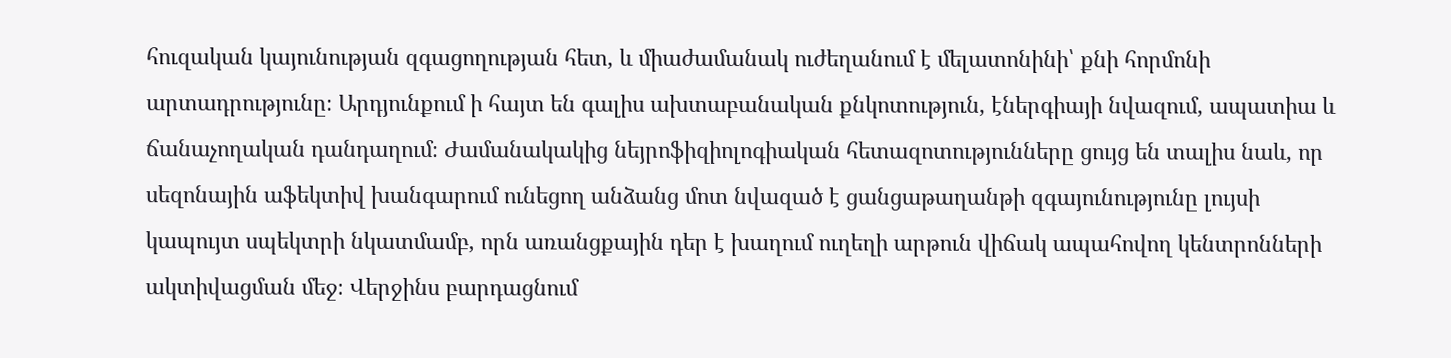հուզական կայունության զգացողության հետ, և միաժամանակ ուժեղանում է մելատոնինի՝ քնի հորմոնի արտադրությունը։ Արդյունքում ի հայտ են գալիս ախտաբանական քնկոտություն, էներգիայի նվազում, ապատիա և ճանաչողական դանդաղում։ Ժամանակակից նեյրոֆիզիոլոգիական հետազոտությունները ցույց են տալիս նաև, որ սեզոնային աֆեկտիվ խանգարում ունեցող անձանց մոտ նվազած է ցանցաթաղանթի զգայունությունը լույսի կապույտ սպեկտրի նկատմամբ, որն առանցքային դեր է խաղում ուղեղի արթուն վիճակ ապահովող կենտրոնների ակտիվացման մեջ։ Վերջինս բարդացնում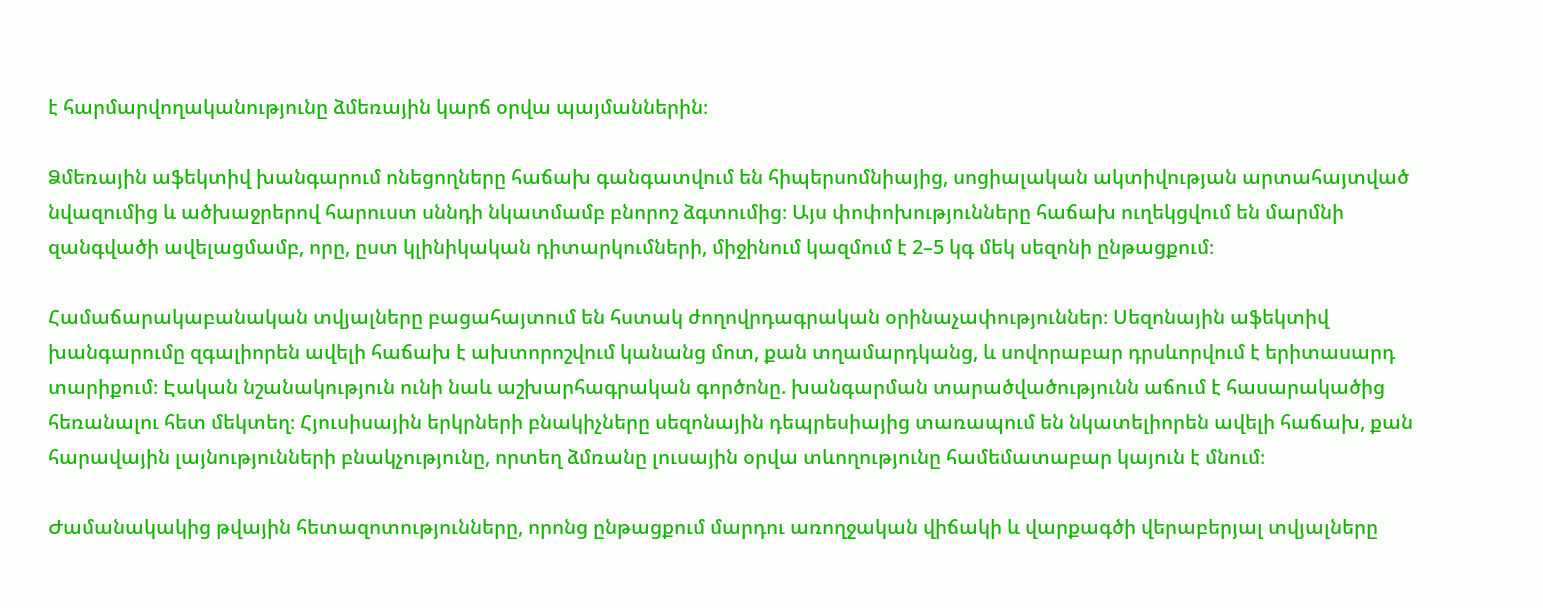է հարմարվողականությունը ձմեռային կարճ օրվա պայմաններին։

Ձմեռային աֆեկտիվ խանգարում ոնեցողները հաճախ գանգատվում են հիպերսոմնիայից, սոցիալական ակտիվության արտահայտված նվազումից և ածխաջրերով հարուստ սննդի նկատմամբ բնորոշ ձգտումից։ Այս փոփոխությունները հաճախ ուղեկցվում են մարմնի զանգվածի ավելացմամբ, որը, ըստ կլինիկական դիտարկումների, միջինում կազմում է 2–5 կգ մեկ սեզոնի ընթացքում։

Համաճարակաբանական տվյալները բացահայտում են հստակ ժողովրդագրական օրինաչափություններ։ Սեզոնային աֆեկտիվ խանգարումը զգալիորեն ավելի հաճախ է ախտորոշվում կանանց մոտ, քան տղամարդկանց, և սովորաբար դրսևորվում է երիտասարդ տարիքում։ Էական նշանակություն ունի նաև աշխարհագրական գործոնը. խանգարման տարածվածությունն աճում է հասարակածից հեռանալու հետ մեկտեղ։ Հյուսիսային երկրների բնակիչները սեզոնային դեպրեսիայից տառապում են նկատելիորեն ավելի հաճախ, քան հարավային լայնությունների բնակչությունը, որտեղ ձմռանը լուսային օրվա տևողությունը համեմատաբար կայուն է մնում։

Ժամանակակից թվային հետազոտությունները, որոնց ընթացքում մարդու առողջական վիճակի և վարքագծի վերաբերյալ տվյալները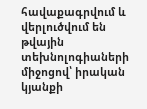հավաքագրվում և վերլուծվում են թվային տեխնոլոգիաների միջոցով՝ իրական կյանքի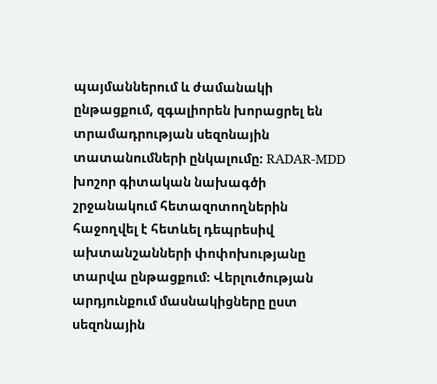պայմաններում և ժամանակի ընթացքում, զգալիորեն խորացրել են տրամադրության սեզոնային տատանումների ընկալումը։ RADAR-MDD խոշոր գիտական նախագծի շրջանակում հետազոտողներին հաջողվել է հետևել դեպրեսիվ ախտանշանների փոփոխությանը տարվա ընթացքում։ Վերլուծության արդյունքում մասնակիցները ըստ սեզոնային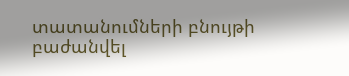տատանումների բնույթի բաժանվել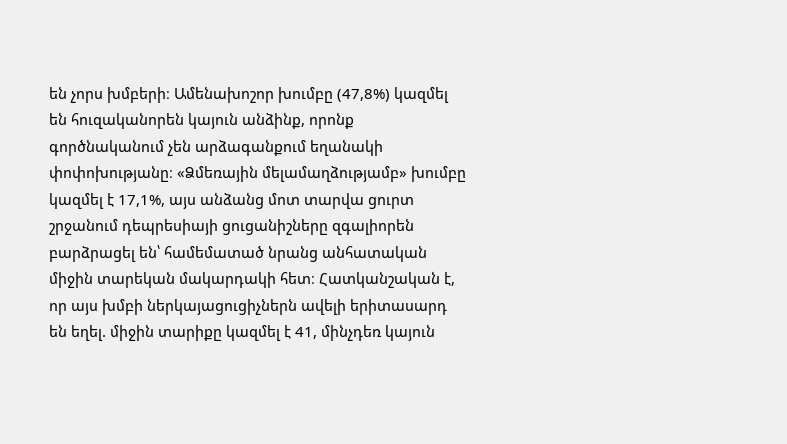են չորս խմբերի։ Ամենախոշոր խումբը (47,8%) կազմել են հուզականորեն կայուն անձինք, որոնք գործնականում չեն արձագանքում եղանակի փոփոխությանը։ «Ձմեռային մելամաղձությամբ» խումբը կազմել է 17,1%, այս անձանց մոտ տարվա ցուրտ շրջանում դեպրեսիայի ցուցանիշները զգալիորեն բարձրացել են՝ համեմատած նրանց անհատական միջին տարեկան մակարդակի հետ։ Հատկանշական է, որ այս խմբի ներկայացուցիչներն ավելի երիտասարդ են եղել. միջին տարիքը կազմել է 41, մինչդեռ կայուն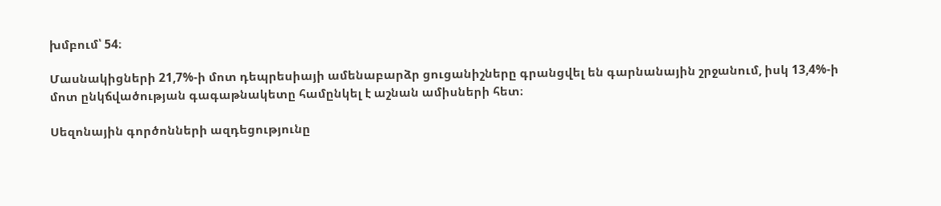խմբում՝ 54։

Մասնակիցների 21,7%-ի մոտ դեպրեսիայի ամենաբարձր ցուցանիշները գրանցվել են գարնանային շրջանում, իսկ 13,4%-ի մոտ ընկճվածության գագաթնակետը համընկել է աշնան ամիսների հետ։

Սեզոնային գործոնների ազդեցությունը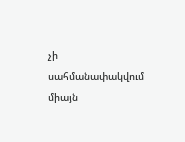չի սահմանափակվում միայն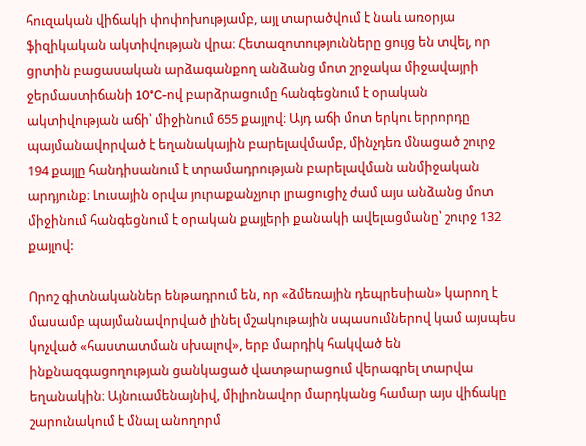հուզական վիճակի փոփոխությամբ, այլ տարածվում է նաև առօրյա ֆիզիկական ակտիվության վրա։ Հետազոտությունները ցույց են տվել, որ ցրտին բացասական արձագանքող անձանց մոտ շրջակա միջավայրի ջերմաստիճանի 10°C-ով բարձրացումը հանգեցնում է օրական ակտիվության աճի՝ միջինում 655 քայլով։ Այդ աճի մոտ երկու երրորդը պայմանավորված է եղանակային բարելավմամբ, մինչդեռ մնացած շուրջ 194 քայլը հանդիսանում է տրամադրության բարելավման անմիջական արդյունք։ Լուսային օրվա յուրաքանչյուր լրացուցիչ ժամ այս անձանց մոտ միջինում հանգեցնում է օրական քայլերի քանակի ավելացմանը՝ շուրջ 132 քայլով:

Որոշ գիտնականներ ենթադրում են, որ «ձմեռային դեպրեսիան» կարող է մասամբ պայմանավորված լինել մշակութային սպասումներով կամ այսպես կոչված «հաստատման սխալով», երբ մարդիկ հակված են ինքնազգացողության ցանկացած վատթարացում վերագրել տարվա եղանակին։ Այնուամենայնիվ, միլիոնավոր մարդկանց համար այս վիճակը շարունակում է մնալ անողորմ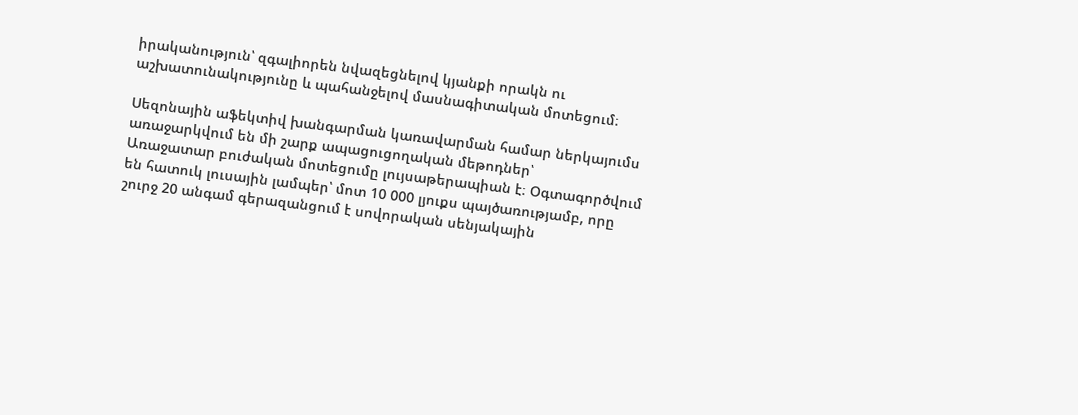իրականություն՝ զգալիորեն նվազեցնելով կյանքի որակն ու աշխատունակությունը և պահանջելով մասնագիտական մոտեցում։

Սեզոնային աֆեկտիվ խանգարման կառավարման համար ներկայումս առաջարկվում են մի շարք ապացուցողական մեթոդներ՝
Առաջատար բուժական մոտեցումը լույսաթերապիան է։ Օգտագործվում են հատուկ լուսային լամպեր՝ մոտ 10 000 լյուքս պայծառությամբ, որը շուրջ 20 անգամ գերազանցում է սովորական սենյակային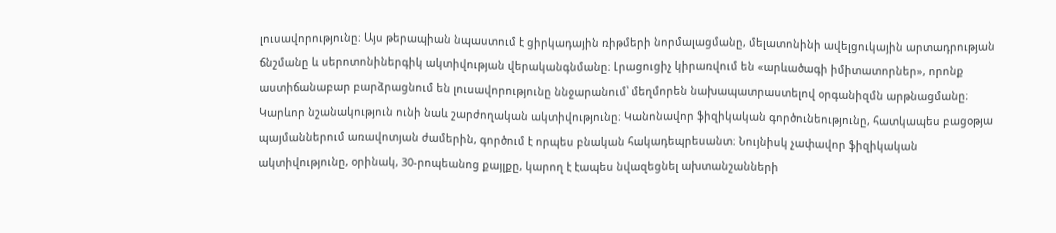լուսավորությունը։ Այս թերապիան նպաստում է ցիրկադային ռիթմերի նորմալացմանը, մելատոնինի ավելցուկային արտադրության ճնշմանը և սերոտոնիներգիկ ակտիվության վերականգնմանը։ Լրացուցիչ կիրառվում են «արևածագի իմիտատորներ», որոնք աստիճանաբար բարձրացնում են լուսավորությունը ննջարանում՝ մեղմորեն նախապատրաստելով օրգանիզմն արթնացմանը։
Կարևոր նշանակություն ունի նաև շարժողական ակտիվությունը։ Կանոնավոր ֆիզիկական գործունեությունը, հատկապես բացօթյա պայմաններում առավոտյան ժամերին, գործում է որպես բնական հակադեպրեսանտ։ Նույնիսկ չափավոր ֆիզիկական ակտիվությունը, օրինակ, 30-րոպեանոց քայլքը, կարող է էապես նվազեցնել ախտանշանների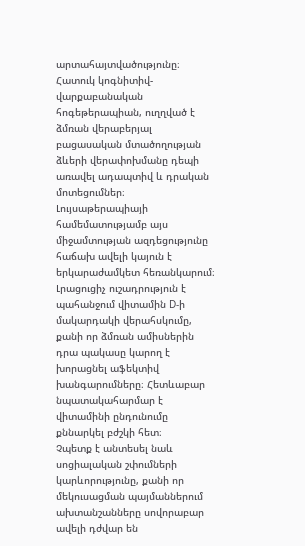արտահայտվածությունը։
Հատուկ կոգնիտիվ-վարքաբանական հոգեթերապիան, ուղղված է ձմռան վերաբերյալ բացասական մտածողության ձևերի վերափոխմանը դեպի առավել ադապտիվ և դրական մոտեցումներ։ Լույսաթերապիայի համեմատությամբ այս միջամտության ազդեցությունը հաճախ ավելի կայուն է երկարաժամկետ հեռանկարում։
Լրացուցիչ ուշադրություն է պահանջում վիտամին D-ի մակարդակի վերահսկումը, քանի որ ձմռան ամիսներին դրա պակասը կարող է խորացնել աֆեկտիվ խանգարումները։ Հետևաբար նպատակահարմար է վիտամինի ընդունումը քննարկել բժշկի հետ։
Չպետք է անտեսել նաև սոցիալական շփումների կարևորությունը, քանի որ մեկուսացման պայմաններում ախտանշանները սովորաբար ավելի դժվար են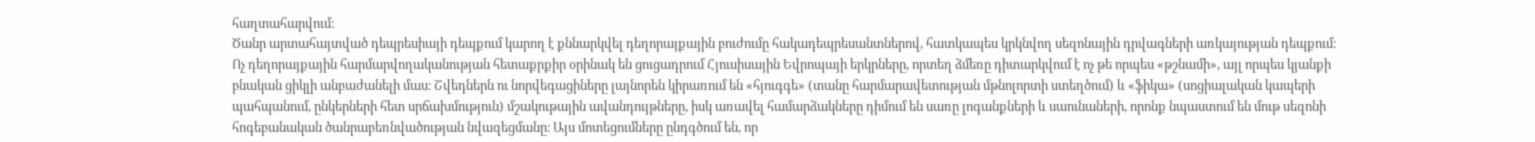հաղտահարվում։
Ծանր արտահայտված դեպրեսիայի դեպքում կարող է քննարկվել դեղորայքային բուժումը հակադեպրեսանտներով, հատկապես կրկնվող սեզոնային դրվագների առկայության դեպքում։
Ոչ դեղորայքային հարմարվողականության հետաքրքիր օրինակ են ցուցադրում Հյուսիսային Եվրոպայի երկրները, որտեղ ձմեռը դիտարկվում է ոչ թե որպես «թշնամի», այլ որպես կյանքի բնական ցիկլի անբաժանելի մաս։ Շվեդներն ու նորվեգացիները լայնորեն կիրառում են «հյուգգե» (տանը հարմարավետության մթնոլորտի ստեղծում) և «ֆիկա» (սոցիալական կապերի պահպանում, ընկերների հետ սրճախմություն) մշակութային ավանդույթները, իսկ առավել համարձակները դիմում են սառը լոգանքների և սաունաների, որոնք նպաստում են մութ սեզոնի հոգեբանական ծանրաբեռնվածության նվազեցմանը։ Այս մոտեցումները ընդգծում են, որ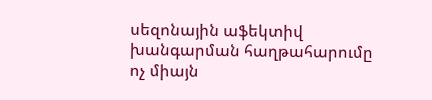սեզոնային աֆեկտիվ խանգարման հաղթահարումը ոչ միայն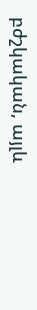բժշկական, այլև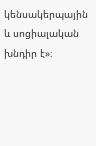կենսակերպային և սոցիալական խնդիր է»։